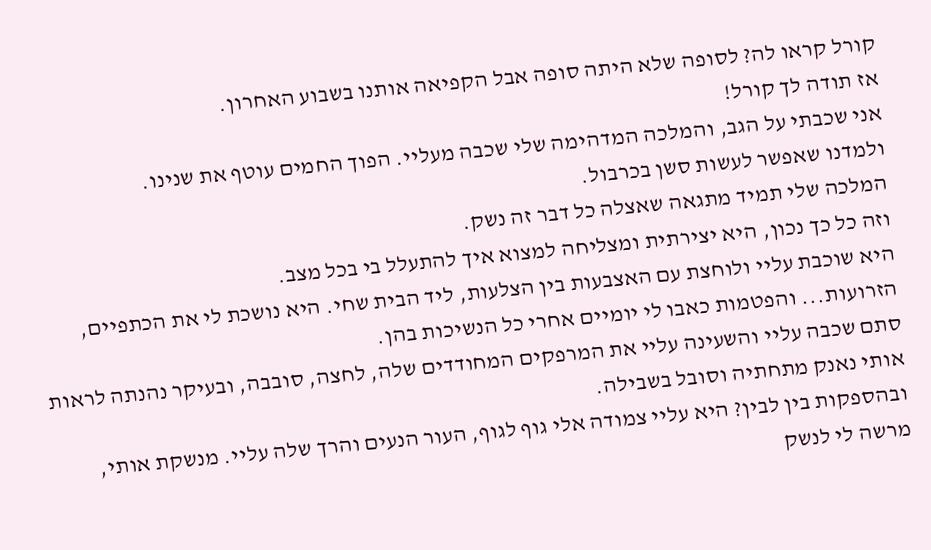קורל קראו לה? לסופה שלא היתה סופה אבל הקפיאה אותנו בשבוע האחרון.
אז תודה לך קורל!
אני שכבתי על הגב, והמלכה המדהימה שלי שכבה מעליי. הפוך החמים עוטף את שנינו.
ולמדנו שאפשר לעשות סשן בכרבול.
המלכה שלי תמיד מתגאה שאצלה כל דבר זה נשק.
וזה כל כך נכון, היא יצירתית ומצליחה למצוא איך להתעלל בי בכל מצב.
היא שוכבת עליי ולוחצת עם האצבעות בין הצלעות, ליד הבית שחי. היא נושכת לי את הכתפיים, הזרועות... והפטמות כאבו לי יומיים אחרי כל הנשיכות בהן.
סתם שכבה עליי והשעינה עליי את המרפקים המחודדים שלה, לחצה, סובבה, ובעיקר נהנתה לראות אותי נאנק מתחתיה וסובל בשבילה.
ובהספקות בין לבין? היא עליי צמודה אלי גוף לגוף, העור הנעים והרך שלה עליי. מנשקת אותי, מרשה לי לנשק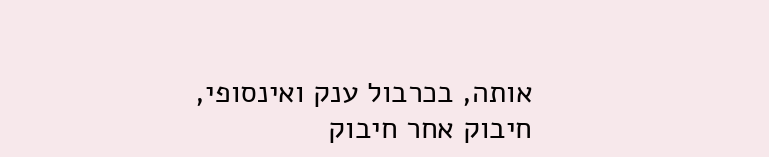אותה, בכרבול ענק ואינסופי, חיבוק אחר חיבוק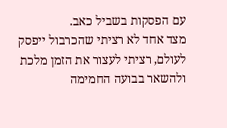עם הפסקות בשביל כאב.
מצד אחד לא רציתי שהכרבול ייפסק לעולם, רציתי לעצור את הזמן מלכת ולהשאר בבועה החמימה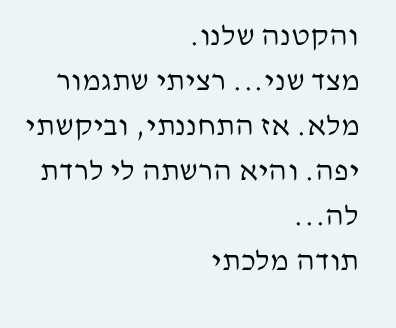והקטנה שלנו.
מצד שני... רציתי שתגמור מלא. אז התחננתי, וביקשתי יפה. והיא הרשתה לי לרדת לה...
תודה מלכתי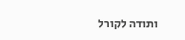ותודה לקורל